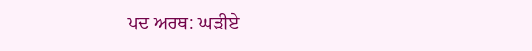ਪਦ ਅਰਥ: ਘੜੀਏ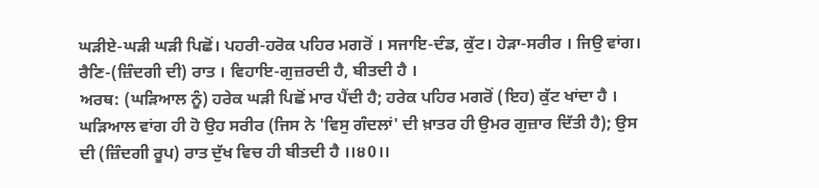ਘੜੀਏ-ਘੜੀ ਘੜੀ ਪਿਛੋਂ। ਪਹਰੀ-ਹਰੋਕ ਪਹਿਰ ਮਗਰੋਂ । ਸਜਾਇ-ਦੰਡ, ਕੁੱਟ। ਹੇੜਾ-ਸਰੀਰ । ਜਿਉ ਵਾਂਗ। ਰੈਣਿ-(ਜ਼ਿੰਦਗੀ ਦੀ) ਰਾਤ । ਵਿਹਾਇ-ਗੁਜ਼ਰਦੀ ਹੈ, ਬੀਤਦੀ ਹੈ ।
ਅਰਥ: (ਘੜਿਆਲ ਨੂੰ) ਹਰੇਕ ਘੜੀ ਪਿਛੋਂ ਮਾਰ ਪੈਂਦੀ ਹੈ; ਹਰੇਕ ਪਹਿਰ ਮਗਰੋਂ (ਇਹ) ਕੁੱਟ ਖਾਂਦਾ ਹੈ । ਘੜਿਆਲ ਵਾਂਗ ਹੀ ਹੋ ਉਹ ਸਰੀਰ (ਜਿਸ ਨੇ 'ਵਿਸੁ ਗੰਦਲਾਂ' ਦੀ ਖ਼ਾਤਰ ਹੀ ਉਮਰ ਗੁਜ਼ਾਰ ਦਿੱਤੀ ਹੈ); ਉਸ ਦੀ (ਜ਼ਿੰਦਗੀ ਰੂਪ) ਰਾਤ ਦੁੱਖ ਵਿਚ ਹੀ ਬੀਤਦੀ ਹੈ ।।੪0।।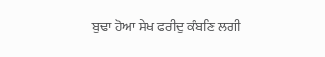ਬੁਢਾ ਹੋਆ ਸੇਖ ਫਰੀਦੁ ਕੰਬਣਿ ਲਗੀ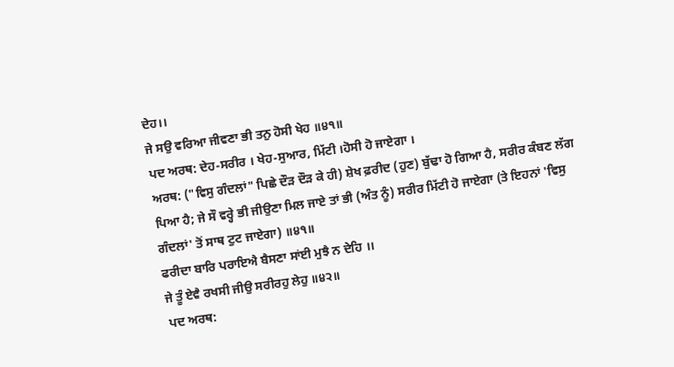ਦੇਹ।।
ਜੇ ਸਉ ਵਰਿਆ ਜੀਵਣਾ ਭੀ ਤਨੁ ਹੋਸੀ ਖੇਹ ॥੪੧॥
ਪਦ ਅਰਥ: ਦੇਹ-ਸਰੀਰ । ਖੇਹ-ਸੁਆਰ, ਮਿੱਟੀ ।ਹੋਸੀ ਹੋ ਜਾਏਗਾ ।
ਅਰਥ: ("ਵਿਸੁ ਗੰਦਲਾਂ" ਪਿਛੇ ਦੌੜ ਦੌੜ ਕੇ ਹੀ) ਸ਼ੇਖ ਫ਼ਰੀਦ (ਹੁਣ) ਬੁੱਢਾ ਹੋ ਗਿਆ ਹੈ, ਸਰੀਰ ਕੰਬਣ ਲੱਗ ਪਿਆ ਹੈ; ਜੇ ਸੌ ਵਰ੍ਹੇ ਭੀ ਜੀਉਣਾ ਮਿਲ ਜਾਏ ਤਾਂ ਭੀ (ਅੰਤ ਨੂੰ) ਸਰੀਰ ਮਿੱਟੀ ਹੋ ਜਾਏਗਾ (ਤੇ ਇਹਨਾਂ 'ਵਿਸੁ ਗੰਦਲਾਂ' ਤੋਂ ਸਾਥ ਟੁਟ ਜਾਏਗਾ) ॥੪੧॥
ਫਰੀਦਾ ਬਾਰਿ ਪਰਾਇਐ ਬੈਸਣਾ ਸਾਂਈ ਮੁਝੈ ਨ ਦੇਹਿ ।।
ਜੇ ਤੂੰ ਏਵੈ ਰਖਸੀ ਜੀਉ ਸਰੀਰਹੁ ਲੇਹੁ ॥੪੨॥
ਪਦ ਅਰਥ: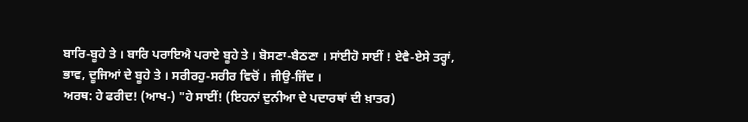ਬਾਰਿ-ਬੂਹੇ ਤੇ । ਬਾਰਿ ਪਰਾਇਐ ਪਰਾਏ ਬੂਹੇ ਤੇ । ਬੋਸਣਾ-ਬੈਠਣਾ । ਸਾਂਈਹੋ ਸਾਈਂ ! ਏਵੈ-ਏਸੇ ਤਰ੍ਹਾਂ, ਭਾਵ, ਦੂਜਿਆਂ ਦੇ ਬੂਹੇ ਤੇ । ਸਰੀਰਹੁ-ਸਰੀਰ ਵਿਚੋਂ । ਜੀਉ-ਜਿੰਦ ।
ਅਰਥ: ਹੇ ਫਰੀਦ! (ਆਖ-) "ਹੇ ਸਾਈਂ! (ਇਹਨਾਂ ਦੁਨੀਆ ਦੇ ਪਦਾਰਥਾਂ ਦੀ ਖ਼ਾਤਰ)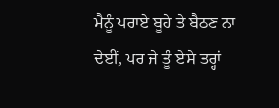ਮੈਨੂੰ ਪਰਾਏ ਬੂਹੇ ਤੇ ਬੈਠਣ ਨਾ ਦੇਈਂ, ਪਰ ਜੇ ਤੂੰ ਏਸੇ ਤਰ੍ਹਾਂ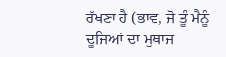ਰੱਖਣਾ ਹੈ (ਭਾਵ, ਜੋ ਤੂੰ ਮੈਨੂੰ ਦੂਜਿਆਂ ਦਾ ਮੁਥਾਜ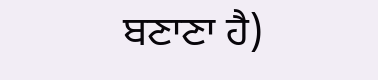ਬਣਾਣਾ ਹੈ)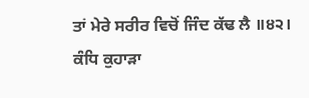ਤਾਂ ਮੇਰੇ ਸਰੀਰ ਵਿਚੋਂ ਜਿੰਦ ਕੱਢ ਲੈ ॥੪੨।
ਕੰਧਿ ਕੁਹਾੜਾ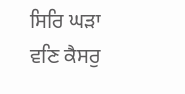ਸਿਰਿ ਘੜਾ ਵਣਿ ਕੈਸਰੁ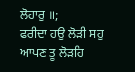ਲੋਹਾਰੁ ॥;
ਫਰੀਦਾ ਹਉ ਲੋੜੀ ਸਹੁ ਆਪਣ ਤੂ ਲੋੜਹਿ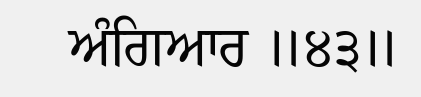ਅੰਗਿਆਰ ॥੪੩॥